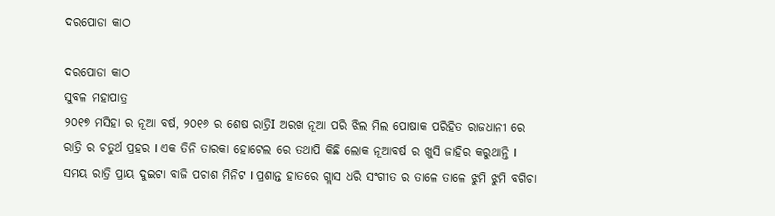ଦରପୋଡା କାଠ

ଦରପୋଡା କାଠ
ସୁବଳ ମହାପାତ୍ର
୨୦୧୭ ମସିହା ର ନୂଆ ବର୍ଷ, ୨୦୧୬ ର ଶେଷ ରାତ୍ରିI ଅରଖ ନୂଆ ପରି ଝିଲ ମିଲ ପୋଷାକ ପରିହିତ ରାଜଧାନୀ ରେ ରାତ୍ରି ର ଚତୁର୍ଥ ପ୍ରହର I ଏକ ତିନି ତାରକା ହୋଟେଲ ରେ ତଥାପି କିଛି ଲୋକ ନୂଆବର୍ଷ ର ଖୁସି ଜାହିର କରୁଥାନ୍ତି I ସମୟ ରାତ୍ରି ପ୍ରାୟ ଦୁଇଟା ବାଜି ପଚାଶ ମିନିଟ I ପ୍ରଶାନ୍ତ ହାତରେ ଗ୍ଲାସ ଧରି ସଂଗୀତ ର ତାଳେ ତାଳେ ଝୁମି ଝୁମି ବଗିଚା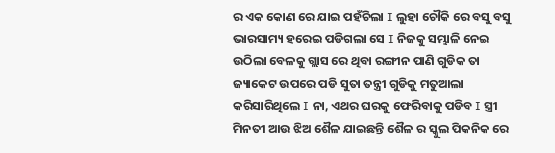ର ଏକ କୋଣ ରେ ଯାଇ ପହଁଚିଲା I ଲୁହା ଚୌକି ରେ ବସୁ ବସୁ ଭାରସାମ୍ୟ ହରେଇ ପଡିଗଲା ସେ I ନିଜକୁ ସମ୍ଭାଳି ନେଇ ଉଠିଲା ବେଳକୁ ଗ୍ଲାସ ରେ ଥିବା ରଙ୍ଗୀନ ପାଣି ଗୁଡିକ ତା ଜ୍ୟାକେଟ ଉପରେ ପଡି ସୁତା ତନ୍ତ୍ରୀ ଗୁଡିକୁ ମତୁଆଲା କରିସାରିଥିଲେ I ନା, ଏଥର ଘରକୁ ଫେରିବାକୁ ପଡିବ I ସ୍ତ୍ରୀ ମିନତୀ ଆଉ ଝିଅ ଶୈଳ ଯାଇଛନ୍ତି ଶୈଳ ର ସ୍କୁଲ ପିକନିକ ରେ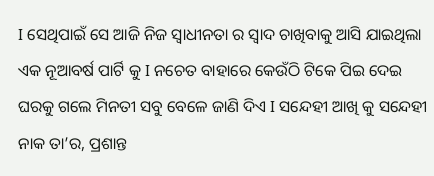I ସେଥିପାଇଁ ସେ ଆଜି ନିଜ ସ୍ୱାଧୀନତା ର ସ୍ୱାଦ ଚାଖିବାକୁ ଆସି ଯାଇଥିଲା ଏକ ନୂଆବର୍ଷ ପାର୍ଟି କୁ I ନଚେତ ବାହାରେ କେଉଁଠି ଟିକେ ପିଇ ଦେଇ ଘରକୁ ଗଲେ ମିନତୀ ସବୁ ବେଳେ ଜାଣି ଦିଏ I ସନ୍ଦେହୀ ଆଖି କୁ ସନ୍ଦେହୀ ନାକ ତା’ର, ପ୍ରଶାନ୍ତ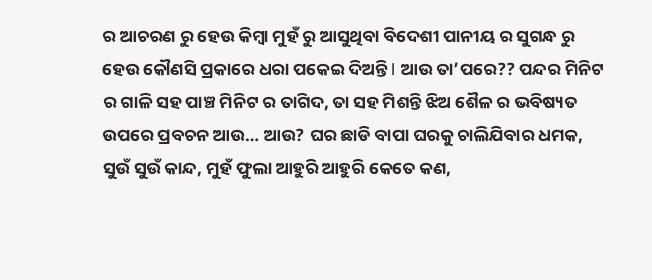ର ଆଚରଣ ରୁ ହେଉ କିମ୍ବା ମୁହଁ ରୁ ଆସୁଥିବା ବିଦେଶୀ ପାନୀୟ ର ସୁଗନ୍ଧ ରୁ ହେଉ କୌଣସି ପ୍ରକାରେ ଧରା ପକେଇ ଦିଅନ୍ତି I ଆଉ ତା’ପରେ?? ପନ୍ଦର ମିନିଟ ର ଗାଳି ସହ ପାଞ୍ଚ ମିନିଟ ର ତାଗିଦ, ତା ସହ ମିଶନ୍ତି ଝିଅ ଶୈଳ ର ଭବିଷ୍ୟତ ଉପରେ ପ୍ରବଚନ ଆଉ… ଆଉ? ଘର ଛାଡି ବାପା ଘରକୁ ଚାଲିଯିବାର ଧମକ, ସୁଉଁ ସୁଉଁ କାନ୍ଦ, ମୁହଁ ଫୁଲା ଆହୁରି ଆହୁରି କେତେ କଣ,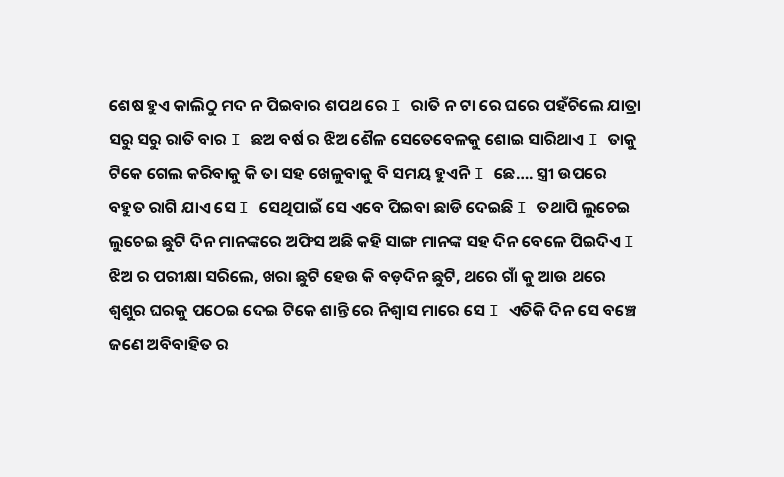ଶେଷ ହୁଏ କାଲିଠୁ ମଦ ନ ପିଇବାର ଶପଥ ରେ I ରାତି ନ ଟା ରେ ଘରେ ପହଁଚିଲେ ଯାତ୍ରା ସରୁ ସରୁ ରାତି ବାର I ଛଅ ବର୍ଷ ର ଝିଅ ଶୈଳ ସେତେବେଳକୁ ଶୋଇ ସାରିଥାଏ I ତାକୁ ଟିକେ ଗେଲ କରିବାକୁ କି ତା ସହ ଖେଳୁବାକୁ ବି ସମୟ ହୁଏନି I ଛେ…. ସ୍ତ୍ରୀ ଉପରେ ବହୁତ ରାଗି ଯାଏ ସେ I ସେଥିପାଇଁ ସେ ଏବେ ପିଇବା ଛାଡି ଦେଇଛି I ତଥାପି ଲୁଚେଇ ଲୁଚେଇ ଛୁଟି ଦିନ ମାନଙ୍କରେ ଅଫିସ ଅଛି କହି ସାଙ୍ଗ ମାନଙ୍କ ସହ ଦିନ ବେଳେ ପିଇଦିଏ I  ଝିଅ ର ପରୀକ୍ଷା ସରିଲେ, ଖରା ଛୁଟି ହେଉ କି ବଡ଼ଦିନ ଛୁଟି, ଥରେ ଗାଁ କୁ ଆଉ ଥରେ ଶ୍ୱଶୁର ଘରକୁ ପଠେଇ ଦେଇ ଟିକେ ଶାନ୍ତି ରେ ନିଶ୍ୱାସ ମାରେ ସେ I ଏତିକି ଦିନ ସେ ବଞ୍ଚେ ଜଣେ ଅବିବାହିତ ର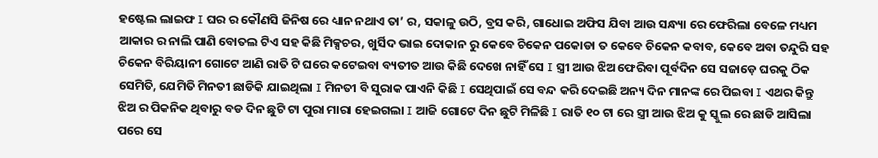ହଷ୍ଟେଲ ଲାଇଫ I ଘର ର କୌଣସି ଜିନିଷ ରେ ଧ୍ୟାନ ନଥାଏ ତା’ ର, ସକାଳୁ ଉଠି, ବ୍ରସ କରି, ଗାଧୋଇ ଅଫିସ ଯିବା ଆଉ ସନ୍ଧ୍ୟା ରେ ଫେରିଲା ବେଳେ ମଧ୍ୟମ ଆକାର ର ନାଲି ପାଣି ବୋତଲ ଟିଏ ସହ କିଛି ମିକ୍ସଚର, ଖୁର୍ସିଦ ଭାଇ ଦୋକାନ ରୁ କେବେ ଚିକେନ ପକୋଡା ତ କେବେ ଚିକେନ କବାବ, କେବେ ଅବା ତନ୍ଦୁରି ସହ ଚିକେନ ବିରିୟାନୀ ଗୋଟେ ଆଣି ରାତି ଟି ଘରେ କଟେଇବା ବ୍ୟତୀତ ଆଉ କିଛି ଦେଖେ ନାହିଁ ସେ I ସ୍ତ୍ରୀ ଆଉ ଝିଅ ଫେରିବା ପୂର୍ବଦିନ ସେ ସଜାଡ଼େ ଘରକୁ ଠିକ ସେମିତି, ଯେମିତି ମିନତୀ ଛାଡିକି ଯାଇଥିଲା I ମିନତୀ ବି ସୁରାକ ପାଏନି କିଛି I ସେଥିପାଇଁ ସେ ବନ୍ଦ କରି ଦେଇଛି ଅନ୍ୟ ଦିନ ମାନଙ୍କ ରେ ପିଇବା I ଏଥର କିନ୍ତୁ ଝିଅ ର ପିକନିକ ଥିବାରୁ ବଡ ଦିନ ଛୁଟି ଟା ପୁରା ମାରା ହେଇଗଲା I ଆଜି ଗୋଟେ ଦିନ ଛୁଟି ମିଳିଛି I ରାତି ୧୦ ଟା ରେ ସ୍ତ୍ରୀ ଆଉ ଝିଅ କୁ ସ୍କୁଲ ରେ ଛାଡି ଆସିଲା ପରେ ସେ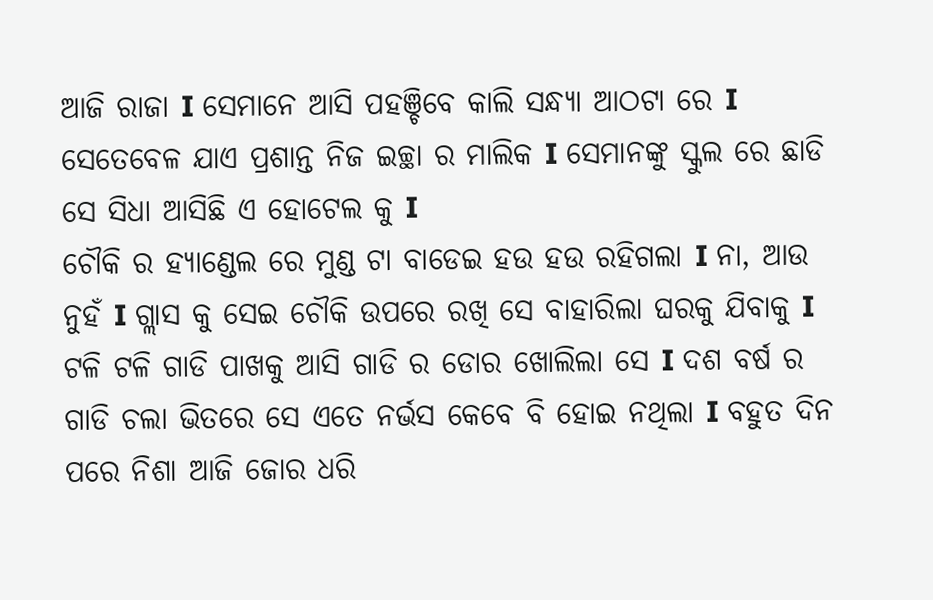ଆଜି ରାଜା I ସେମାନେ ଆସି ପହଞ୍ଚିବେ କାଲି ସନ୍ଧ୍ୟା ଆଠଟା ରେ I ସେତେବେଳ ଯାଏ ପ୍ରଶାନ୍ତ ନିଜ ଇଚ୍ଛା ର ମାଲିକ I ସେମାନଙ୍କୁ ସ୍କୁଲ ରେ ଛାଡି ସେ ସିଧା ଆସିଛି ଏ ହୋଟେଲ କୁ I
ଚୌକି ର ହ୍ୟାଣ୍ଡେଲ ରେ ମୁଣ୍ଡ ଟା ବାଡେଇ ହଉ ହଉ ରହିଗଲା I ନା, ଆଉ ନୁହଁ I ଗ୍ଲାସ କୁ ସେଇ ଚୌକି ଉପରେ ରଖି ସେ ବାହାରିଲା ଘରକୁ ଯିବାକୁ I ଟଳି ଟଳି ଗାଡି ପାଖକୁ ଆସି ଗାଡି ର ଡୋର ଖୋଲିଲା ସେ I ଦଶ ବର୍ଷ ର ଗାଡି ଚଲା ଭିତରେ ସେ ଏତେ ନର୍ଭସ କେବେ ବି ହୋଇ ନଥିଲା I ବହୁତ ଦିନ ପରେ ନିଶା ଆଜି ଜୋର ଧରି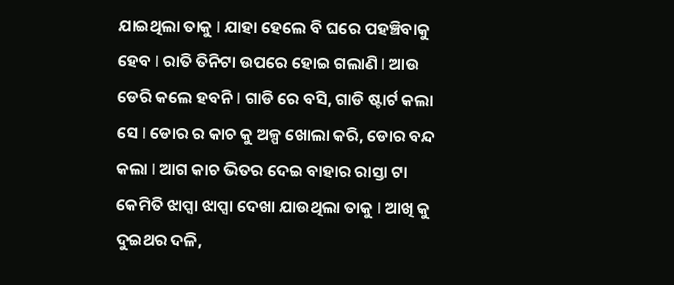ଯାଇଥିଲା ତାକୁ I ଯାହା ହେଲେ ବି ଘରେ ପହଞ୍ଚିବାକୁ ହେବ I ରାତି ତିନିଟା ଉପରେ ହୋଇ ଗଲାଣି I ଆଉ ଡେରି କଲେ ହବନି I ଗାଡି ରେ ବସି, ଗାଡି ଷ୍ଟାର୍ଟ କଲା ସେ I ଡୋର ର କାଚ କୁ ଅଳ୍ପ ଖୋଲା କରି, ଡୋର ବନ୍ଦ କଲା I ଆଗ କାଚ ଭିତର ଦେଇ ବାହାର ରାସ୍ତା ଟା କେମିତି ଝାପ୍ସା ଝାପ୍ସା ଦେଖା ଯାଉଥିଲା ତାକୁ I ଆଖି କୁ ଦୁଇଥର ଦଳି,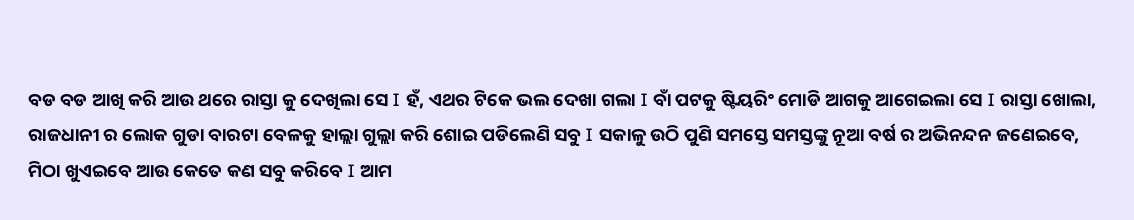ବଡ ବଡ ଆଖି କରି ଆଉ ଥରେ ରାସ୍ତା କୁ ଦେଖିଲା ସେ I ହଁ, ଏଥର ଟିକେ ଭଲ ଦେଖା ଗଲା I ବାଁ ପଟକୁ ଷ୍ଟିୟରିଂ ମୋଡି ଆଗକୁ ଆଗେଇଲା ସେ I ରାସ୍ତା ଖୋଲା, ରାଜଧାନୀ ର ଲୋକ ଗୁଡା ବାରଟା ବେଳକୁ ହାଲ୍ଲା ଗୁଲ୍ଲା କରି ଶୋଇ ପଡିଲେଣି ସବୁ I ସକାଳୁ ଉଠି ପୁଣି ସମସ୍ତେ ସମସ୍ତଙ୍କୁ ନୂଆ ବର୍ଷ ର ଅଭିନନ୍ଦନ ଜଣେଇବେ, ମିଠା ଖୁଏଇବେ ଆଉ କେତେ କଣ ସବୁ କରିବେ I ଆମ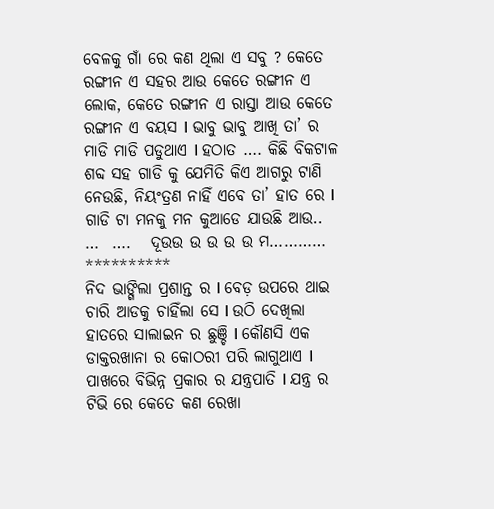ବେଳକୁ ଗାଁ ରେ କଣ ଥିଲା ଏ ସବୁ ? କେତେ ରଙ୍ଗୀନ ଏ ସହର ଆଉ କେତେ ରଙ୍ଗୀନ ଏ ଲୋକ, କେତେ ରଙ୍ଗୀନ ଏ ରାସ୍ତା ଆଉ କେତେ ରଙ୍ଗୀନ ଏ ବୟସ I ଭାବୁ ଭାବୁ ଆଖି ତା’ ର ମାଡି ମାଡି ପଡୁଥାଏ I ହଠାତ …. କିଛି ବିକଟାଳ ଶବ୍ଦ ସହ ଗାଡି କୁ ଯେମିତି କିଏ ଆଗରୁ ଟାଣି ନେଉଛି, ନିୟଂତ୍ରଣ ନାହିଁ ଏବେ ତା’ ହାତ ରେ I ଗାଡି ଟା ମନକୁ ମନ କୁଆଡେ ଯାଉଛି ଆଉ..  …  ….   ଦୂଉଉ ଉ ଉ ଉ ଉ ମ…………
**********
ନିଦ ଭାଙ୍ଗିଲା ପ୍ରଶାନ୍ତ ର I ବେଡ଼ ଉପରେ ଥାଇ ଚାରି ଆଡକୁ ଚାହିଁଲା ସେ I ଉଠି ଦେଖିଲା ହାତରେ ସାଲାଇନ ର ଛୁଞ୍ଚି I କୌଣସି ଏକ ଡାକ୍ତରଖାନା ର କୋଠରୀ ପରି ଲାଗୁଥାଏ I ପାଖରେ ବିଭିନ୍ନ ପ୍ରକାର ର ଯନ୍ତ୍ରପାତି I ଯନ୍ତ୍ର ର ଟିଭି ରେ କେତେ କଣ ରେଖା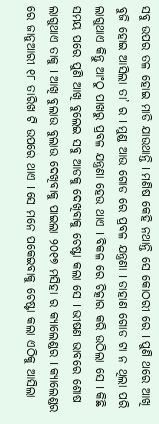ସବୁ ଉପର ତଳ ହୋଇ ମାଡି ଯାଉଥାନ୍ତି I ମଣିଷ କେହି ନଥାନ୍ତି ସେ କୋଠରୀ ରେ I ପୁଣି ଥରେ ଆଖି ବୁଜି ହୋଇ ଆସିଲା ତା’ ର I ମୁଣ୍ଡ ଆଉ ଗୋଡ ରେ ପ୍ରବଳ ଯନ୍ତ୍ରଣା I ଡାହାଣ ଗୋଡ ଟା ନ ଥିଲା ପରି ଲାଗୁଥାଏ କିନ୍ତୁ ଆଂଠୁ ପାଖରୁ ପ୍ରବଳ ଯନ୍ତ୍ରଣା ହେଉ ଥାଏ I ବିକଳ ରେ ଚିତ୍କାର କରି ଉଠିଲା ସେ I କିଛି ସମୟ ପରେ ପୁଣି ଆଖି ବୁଲେଇ ସବୁ ଆଡକୁ ଦେଖିବାକୁ ଚେଷ୍ଟା କଲା ସେ I ଭୀଷଣ ଭାବରେ ଶୋଷ ଲାଗୁଥାଏ ତାକୁ I ଆଖି ବୁଲାଉ ବୁଲାଉ ଦେଖିବାକୁ ପାଇଲା ୨୦୧୭ ମସିହା ର କ୍ୟାଲେଣ୍ଡର I କ୍ୟାଲେଣ୍ଡର ରେ ଜାନୁଆରୀ ୧୮ ତାରିଖ ଟି ଉପରେ ଥାଏ I ସେ ମନେ ପକେଇବାକୁ ଚେଷ୍ଟା କଲା ଏଠିକୁ ଆସିଲା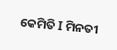କେମିତି I ମିନତୀ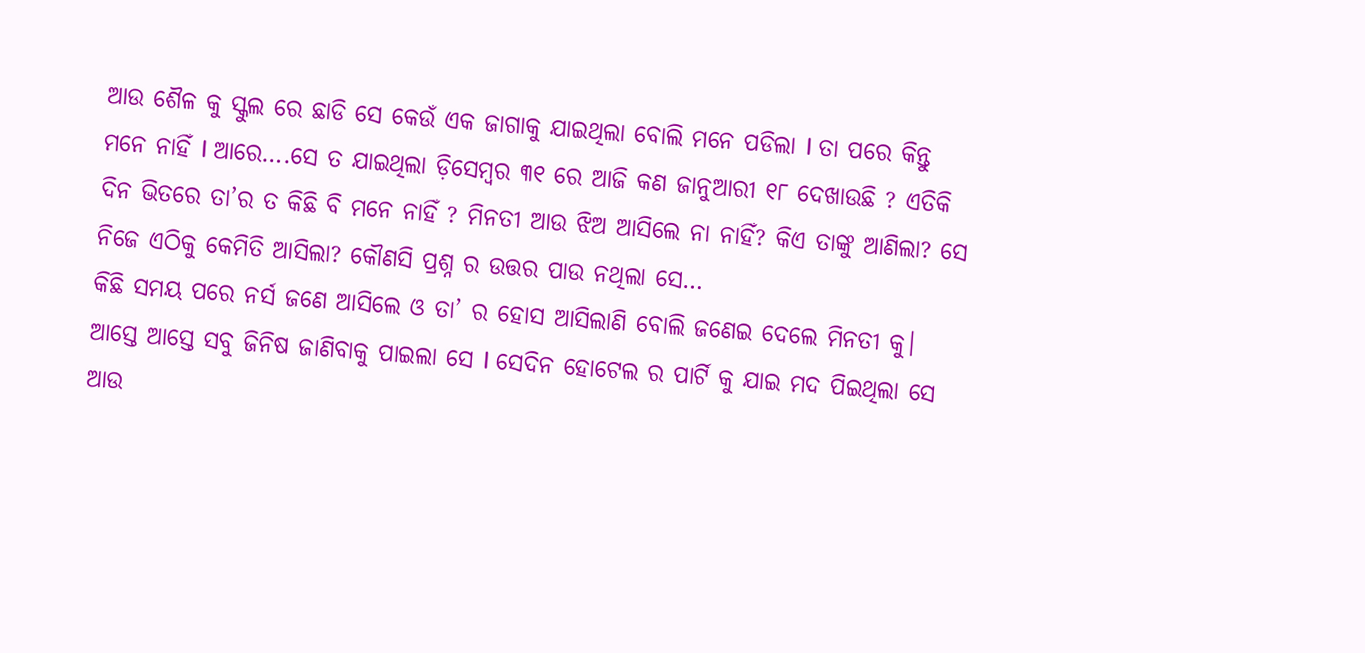ଆଉ ଶୈଳ କୁ ସ୍କୁଲ ରେ ଛାଡି ସେ କେଉଁ ଏକ ଜାଗାକୁ ଯାଇଥିଲା ବୋଲି ମନେ ପଡିଲା I ତା ପରେ କିନ୍ତୁ ମନେ ନାହିଁ I ଆରେ….ସେ ତ ଯାଇଥିଲା ଡ଼ିସେମ୍ବର ୩୧ ରେ ଆଜି କଣ ଜାନୁଆରୀ ୧୮ ଦେଖାଉଛି ? ଏତିକି ଦିନ ଭିତରେ ତା’ର ତ କିଛି ବି ମନେ ନାହିଁ ? ମିନତୀ ଆଉ ଝିଅ ଆସିଲେ ନା ନାହିଁ? କିଏ ତାଙ୍କୁ ଆଣିଲା? ସେ ନିଜେ ଏଠିକୁ କେମିତି ଆସିଲା? କୌଣସି ପ୍ରଶ୍ନ ର ଉତ୍ତର ପାଉ ନଥିଲା ସେ…
କିଛି ସମୟ ପରେ ନର୍ସ ଜଣେ ଆସିଲେ ଓ ତା’ ର ହୋସ ଆସିଲାଣି ବୋଲି ଜଣେଇ ଦେଲେ ମିନତୀ କୁ। ଆସ୍ତେ ଆସ୍ତେ ସବୁ ଜିନିଷ ଜାଣିବାକୁ ପାଇଲା ସେ I ସେଦିନ ହୋଟେଲ ର ପାର୍ଟି କୁ ଯାଇ ମଦ ପିଇଥିଲା ସେ ଆଉ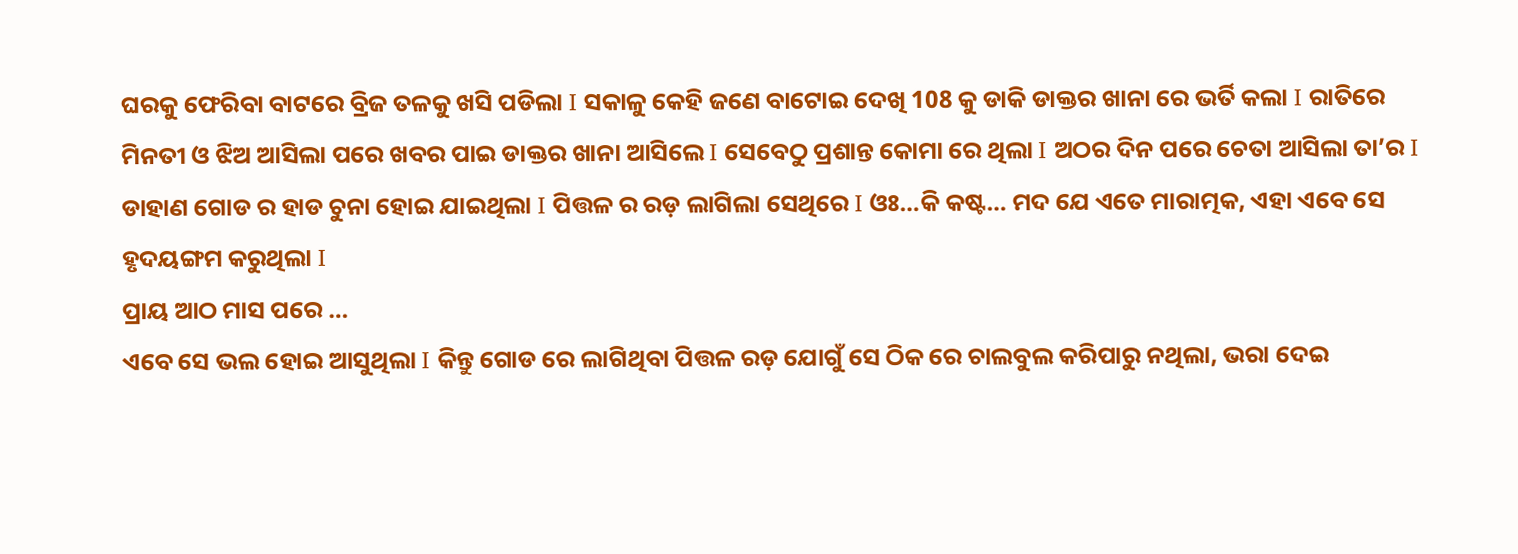ଘରକୁ ଫେରିବା ବାଟରେ ବ୍ରିଜ ତଳକୁ ଖସି ପଡିଲା I ସକାଳୁ କେହି ଜଣେ ବାଟୋଇ ଦେଖି 108 କୁ ଡାକି ଡାକ୍ତର ଖାନା ରେ ଭର୍ତି କଲା I ରାତିରେ ମିନତୀ ଓ ଝିଅ ଆସିଲା ପରେ ଖବର ପାଇ ଡାକ୍ତର ଖାନା ଆସିଲେ I ସେବେଠୁ ପ୍ରଶାନ୍ତ କୋମା ରେ ଥିଲା I ଅଠର ଦିନ ପରେ ଚେତା ଆସିଲା ତା’ର I ଡାହାଣ ଗୋଡ ର ହାଡ ଚୁନା ହୋଇ ଯାଇଥିଲା I ପିତ୍ତଳ ର ରଡ଼ ଲାଗିଲା ସେଥିରେ I ଓଃ…କି କଷ୍ଟ… ମଦ ଯେ ଏତେ ମାରାତ୍ମକ, ଏହା ଏବେ ସେ ହୃଦୟଙ୍ଗମ କରୁଥିଲା I
ପ୍ରାୟ ଆଠ ମାସ ପରେ …
ଏବେ ସେ ଭଲ ହୋଇ ଆସୁଥିଲା I କିନ୍ତୁ ଗୋଡ ରେ ଲାଗିଥିବା ପିତ୍ତଳ ରଡ଼ ଯୋଗୁଁ ସେ ଠିକ ରେ ଚାଲବୁଲ କରିପାରୁ ନଥିଲା, ଭରା ଦେଇ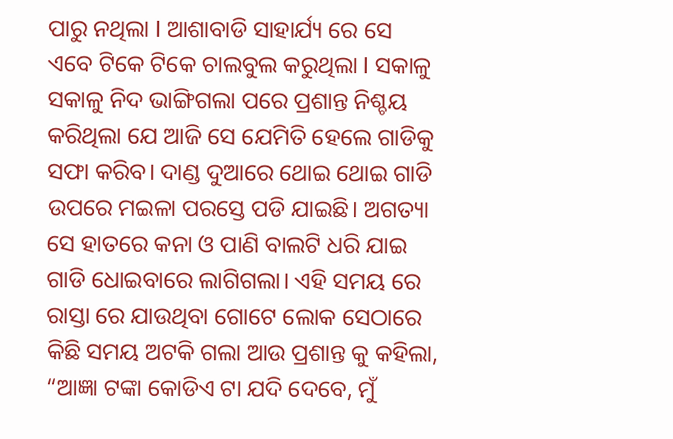ପାରୁ ନଥିଲା I ଆଶାବାଡି ସାହାର୍ଯ୍ୟ ରେ ସେ ଏବେ ଟିକେ ଟିକେ ଚାଲବୁଲ କରୁଥିଲା I ସକାଳୁ ସକାଳୁ ନିଦ ଭାଙ୍ଗିଗଲା ପରେ ପ୍ରଶାନ୍ତ ନିଶ୍ଚୟ କରିଥିଲା ଯେ ଆଜି ସେ ଯେମିତି ହେଲେ ଗାଡିକୁ ସଫା କରିବ। ଦାଣ୍ଡ ଦୁଆରେ ଥୋଇ ଥୋଇ ଗାଡି ଉପରେ ମଇଳା ପରସ୍ତେ ପଡି ଯାଇଛି। ଅଗତ୍ୟା ସେ ହାତରେ କନା ଓ ପାଣି ବାଲଟି ଧରି ଯାଇ ଗାଡି ଧୋଇବାରେ ଲାଗିଗଲା। ଏହି ସମୟ ରେ ରାସ୍ତା ରେ ଯାଉଥିବା ଗୋଟେ ଲୋକ ସେଠାରେ କିଛି ସମୟ ଅଟକି ଗଲା ଆଉ ପ୍ରଶାନ୍ତ କୁ କହିଲା, “ଆଜ୍ଞା ଟଙ୍କା କୋଡିଏ ଟା ଯଦି ଦେବେ, ମୁଁ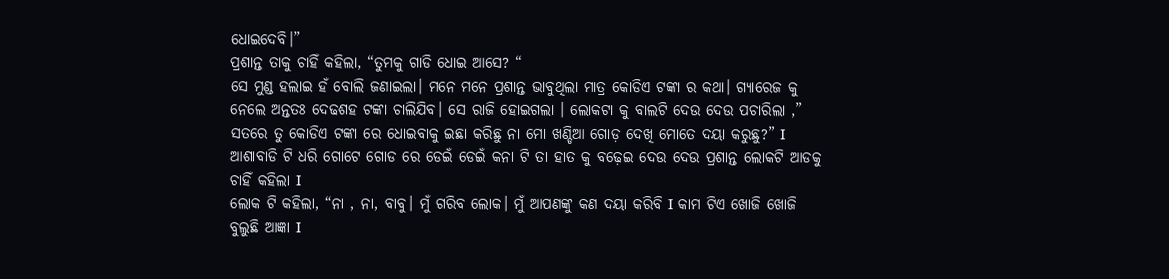ଧୋଇଦେବି।”
ପ୍ରଶାନ୍ତ ତାକୁ ଚାହିଁ କହିଲା, “ତୁମକୁ ଗାଡି ଧୋଇ ଆସେ? “
ସେ ମୁଣ୍ଡ ହଲାଇ ହଁ ବୋଲି ଜଣାଇଲା। ମନେ ମନେ ପ୍ରଶାନ୍ତ ଭାବୁଥିଲା ମାତ୍ର କୋଡିଏ ଟଙ୍କା ର କଥା। ଗ୍ୟାରେଜ କୁ ନେଲେ ଅନ୍ତତଃ ଦେଢଶହ ଟଙ୍କା ଚାଲିଯିବ। ସେ ରାଜି ହୋଇଗଲା । ଲୋକଟା କୁ ବାଲଟି ଦେଉ ଦେଉ ପଚାରିଲା ,” ସତରେ ତୁ କୋଡିଏ ଟଙ୍କା ରେ ଧୋଇବାକୁ ଇଛା କରିଛୁ ନା ମୋ ଖଣ୍ଡିଆ ଗୋଡ଼ ଦେଖି ମୋତେ ଦୟା କରୁଛୁ?” I ଆଶାବାଡି ଟି ଧରି ଗୋଟେ ଗୋଡ ରେ ଡେଇଁ ଡେଇଁ କନା ଟି ତା ହାତ କୁ ବଢ଼େଇ ଦେଉ ଦେଉ ପ୍ରଶାନ୍ତ ଲୋକଟି ଆଡକୁ ଚାହିଁ କହିଲା I
ଲୋକ ଟି କହିଲା, “ନା , ନା, ବାବୁ। ମୁଁ ଗରିବ ଲୋକ। ମୁଁ ଆପଣଙ୍କୁ କଣ ଦୟା କରିବି I କାମ ଟିଏ ଖୋଜି ଖୋଜି ବୁଲୁଛି ଆଜ୍ଞା I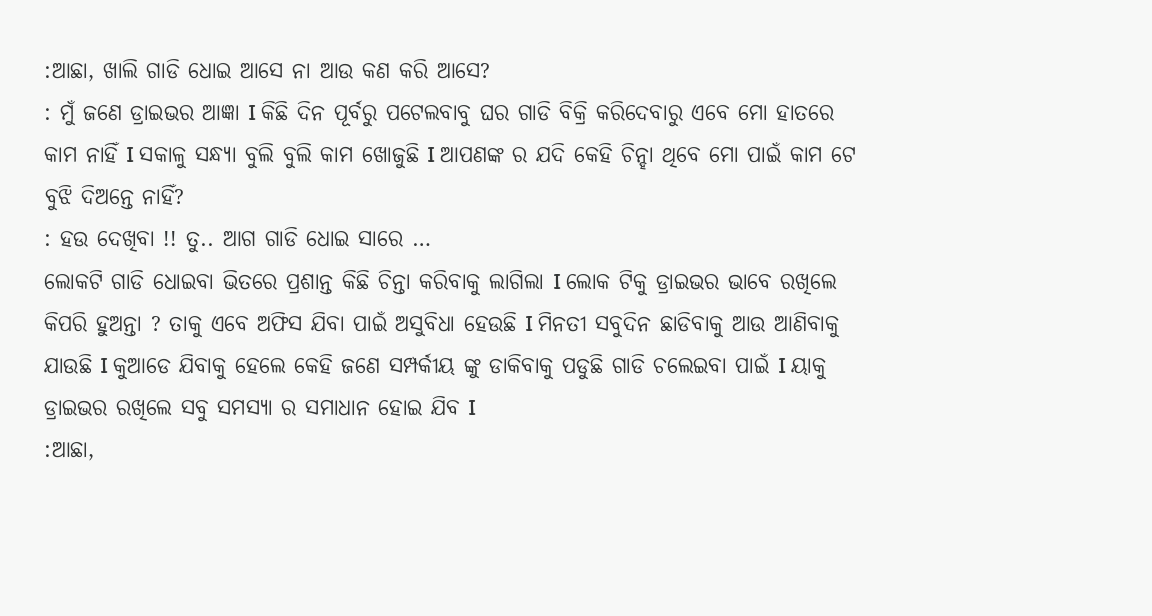:ଆଛା, ଖାଲି ଗାଡି ଧୋଇ ଆସେ ନା ଆଉ କଣ କରି ଆସେ?
: ମୁଁ ଜଣେ ଡ୍ରାଇଭର ଆଜ୍ଞା I କିଛି ଦିନ ପୂର୍ବରୁ ପଟେଲବାବୁ ଘର ଗାଡି ବିକ୍ରି କରିଦେବାରୁ ଏବେ ମୋ ହାତରେ କାମ ନାହିଁ I ସକାଳୁ ସନ୍ଧ୍ୟା ବୁଲି ବୁଲି କାମ ଖୋଜୁଛି I ଆପଣଙ୍କ ର ଯଦି କେହି ଚିନ୍ହା ଥିବେ ମୋ ପାଇଁ କାମ ଟେ ବୁଝି ଦିଅନ୍ତେ ନାହିଁ?
: ହଉ ଦେଖିବା !! ତୁ.. ଆଗ ଗାଡି ଧୋଇ ସାରେ …
ଲୋକଟି ଗାଡି ଧୋଇବା ଭିତରେ ପ୍ରଶାନ୍ତ କିଛି ଚିନ୍ତା କରିବାକୁ ଲାଗିଲା I ଲୋକ ଟିକୁ ଡ୍ରାଇଭର ଭାବେ ରଖିଲେ କିପରି ହୁଅନ୍ତା ? ତାକୁ ଏବେ ଅଫିସ ଯିବା ପାଇଁ ଅସୁବିଧା ହେଉଛି I ମିନତୀ ସବୁଦିନ ଛାଡିବାକୁ ଆଉ ଆଣିବାକୁ ଯାଉଛି I କୁଆଡେ ଯିବାକୁ ହେଲେ କେହି ଜଣେ ସମ୍ପର୍କୀୟ ଙ୍କୁ ଡାକିବାକୁ ପଡୁଛି ଗାଡି ଚଲେଇବା ପାଇଁ I ୟାକୁ ଡ୍ରାଇଭର ରଖିଲେ ସବୁ ସମସ୍ୟା ର ସମାଧାନ ହୋଇ ଯିବ I
:ଆଛା,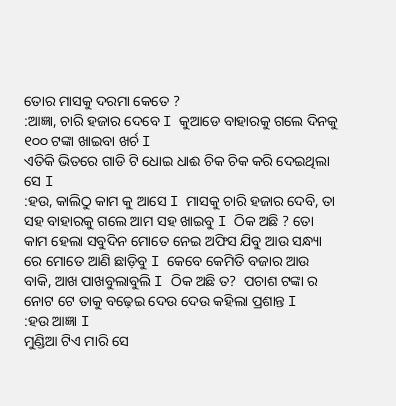ତୋର ମାସକୁ ଦରମା କେତେ ?
:ଆଜ୍ଞା, ଚାରି ହଜାର ଦେବେ I କୁଆଡେ ବାହାରକୁ ଗଲେ ଦିନକୁ ୧୦୦ ଟଙ୍କା ଖାଇବା ଖର୍ଚ I
ଏତିକି ଭିତରେ ଗାଡି ଟି ଧୋଇ ଧାଈ ଚିକ ଚିକ କରି ଦେଇଥିଲା ସେ I
:ହଉ, କାଲିଠୁ କାମ କୁ ଆସେ I ମାସକୁ ଚାରି ହଜାର ଦେବି, ତା ସହ ବାହାରକୁ ଗଲେ ଆମ ସହ ଖାଇବୁ I ଠିକ ଅଛି ? ତୋ କାମ ହେଲା ସବୁଦିନ ମୋତେ ନେଇ ଅଫିସ ଯିବୁ ଆଉ ସନ୍ଧ୍ୟା ରେ ମୋତେ ଆଣି ଛାଡ଼ିବୁ I କେବେ କେମିତି ବଜାର ଆଉ ବାକି, ଆଖ ପାଖବୁଲାବୁଲି I ଠିକ ଅଛି ତ?  ପଚାଶ ଟଙ୍କା ର ନୋଟ ଟେ ତାକୁ ବଢ଼େଇ ଦେଉ ଦେଉ କହିଲା ପ୍ରଶାନ୍ତ I
:ହଉ ଆଜ୍ଞା I
ମୁଣ୍ଡିଆ ଟିଏ ମାରି ସେ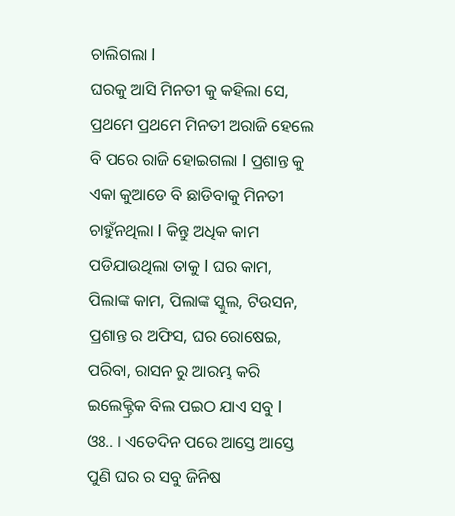ଚାଲିଗଲା I
ଘରକୁ ଆସି ମିନତୀ କୁ କହିଲା ସେ, ପ୍ରଥମେ ପ୍ରଥମେ ମିନତୀ ଅରାଜି ହେଲେ ବି ପରେ ରାଜି ହୋଇଗଲା I ପ୍ରଶାନ୍ତ କୁ ଏକା କୁଆଡେ ବି ଛାଡିବାକୁ ମିନତୀ ଚାହୁଁନଥିଲା I କିନ୍ତୁ ଅଧିକ କାମ ପଡିଯାଉଥିଲା ତାକୁ I ଘର କାମ, ପିଲାଙ୍କ କାମ, ପିଲାଙ୍କ ସ୍କୁଲ, ଟିଉସନ, ପ୍ରଶାନ୍ତ ର ଅଫିସ, ଘର ରୋଷେଇ, ପରିବା, ରାସନ ରୁ ଆରମ୍ଭ କରି ଇଲେକ୍ଟ୍ରିକ ବିଲ ପଇଠ ଯାଏ ସବୁ I ଓଃ.. । ଏତେଦିନ ପରେ ଆସ୍ତେ ଆସ୍ତେ ପୁଣି ଘର ର ସବୁ ଜିନିଷ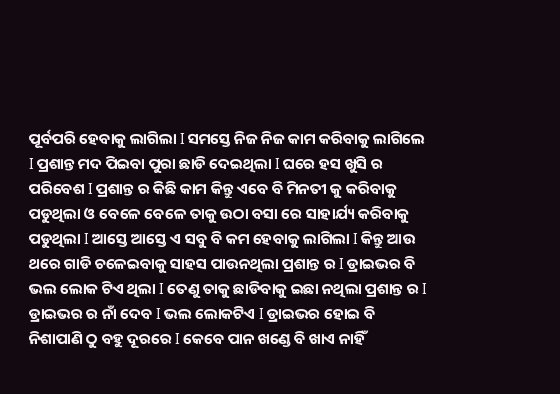ପୂର୍ବପରି ହେବାକୁ ଲାଗିଲା I ସମସ୍ତେ ନିଜ ନିଜ କାମ କରିବାକୁ ଲାଗିଲେ I ପ୍ରଶାନ୍ତ ମଦ ପିଇବା ପୁରା ଛାଡି ଦେଇଥିଲା I ଘରେ ହସ ଖୁସି ର ପରିବେଶ I ପ୍ରଶାନ୍ତ ର କିଛି କାମ କିନ୍ତୁ ଏବେ ବି ମିନତୀ କୁ କରିବାକୁ ପଡୁଥିଲା ଓ ବେଳେ ବେଳେ ତାକୁ ଉଠା ବସା ରେ ସାହାର୍ଯ୍ୟ କରିବାକୁ ପଡୁଥିଲା I ଆସ୍ତେ ଆସ୍ତେ ଏ ସବୁ ବି କମ ହେବାକୁ ଲାଗିଲା I କିନ୍ତୁ ଆଉ ଥରେ ଗାଡି ଚଳେଇବାକୁ ସାହସ ପାଉନଥିଲା ପ୍ରଶାନ୍ତ ର I ଡ୍ରାଇଭର ବି ଭଲ ଲୋକ ଟିଏ ଥିଲା I ତେଣୁ ତାକୁ ଛାଡିବାକୁ ଇଛା ନଥିଲା ପ୍ରଶାନ୍ତ ର I
ଡ୍ରାଇଭର ର ନାଁ ଦେବ I ଭଲ ଲୋକଟିଏ I ଡ୍ରାଇଭର ହୋଇ ବି ନିଶାପାଣି ଠୁ ବହୁ ଦୂରରେ I କେବେ ପାନ ଖଣ୍ଡେ ବି ଖାଏ ନାହିଁ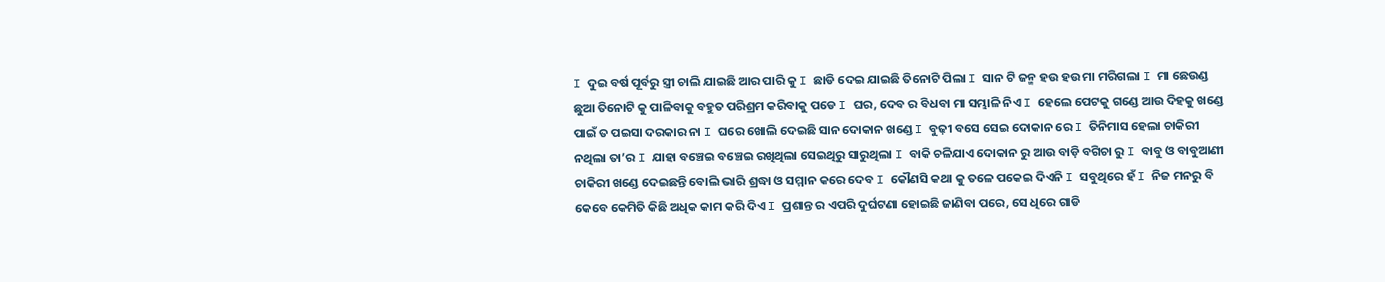I ଦୁଇ ବର୍ଷ ପୂର୍ବରୁ ସ୍ତ୍ରୀ ଚାଲି ଯାଇଛି ଆର ପାରି କୁ I ଛାଡି ଦେଇ ଯାଇଛି ତିନୋଟି ପିଲା I ସାନ ଟି ଜନ୍ମ ହଉ ହଉ ମା ମରିଗଲା I ମା ଛେଉଣ୍ଡ ଛୁଆ ତିନୋଟି କୁ ପାଳିବାକୁ ବହୁତ ପରିଶ୍ରମ କରିବାକୁ ପଡେ I ଘର, ଦେବ ର ବିଧବା ମା ସମ୍ଭାଳି ନିଏ I ହେଲେ ପେଟକୁ ଗଣ୍ଡେ ଆଉ ଦିହକୁ ଖଣ୍ଡେ ପାଇଁ ତ ପଇସା ଦରକାର ନା I ଘରେ ଖୋଲି ଦେଇଛି ସାନ ଦୋକାନ ଖଣ୍ଡେ I ବୁଢ଼ୀ ବସେ ସେଇ ଦୋକାନ ରେ I ତିନିମାସ ହେଲା ଚାକିରୀ ନଥିଲା ତା’ର I ଯାହା ବଞ୍ଚେଇ ବଞ୍ଚେଇ ରଖିଥିଲା ସେଇଥିରୁ ସାରୁଥିଲା I ବାକି ଚଳିଯାଏ ଦୋକାନ ରୁ ଆଉ ବାଡ଼ି ବଗିଚା ରୁ I ବାବୁ ଓ ବାବୁଆଣୀ ଚାକିରୀ ଖଣ୍ଡେ ଦେଇଛନ୍ତି ବୋଲି ଭାରି ଶ୍ରଦ୍ଧା ଓ ସମ୍ମାନ କରେ ଦେବ I କୌଣସି କଥା କୁ ତଳେ ପକେଇ ଦିଏନି I ସବୁଥିରେ ହଁ I ନିଜ ମନରୁ ବି କେବେ କେମିତି କିଛି ଅଧିକ କାମ କରି ଦିଏ I ପ୍ରଶାନ୍ତ ର ଏପରି ଦୁର୍ଘଟଣା ହୋଇଛି ଜାଣିବା ପରେ, ସେ ଧିରେ ଗାଡି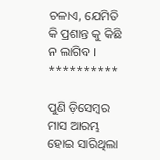ଚଳାଏ, ଯେମିତି କି ପ୍ରଶାନ୍ତ କୁ କିଛି ନ ଲାଗିବ ।
**********

ପୁଣି ଡ଼ିସେମ୍ବର ମାସ ଆରମ୍ଭ ହୋଇ ସାରିଥିଲା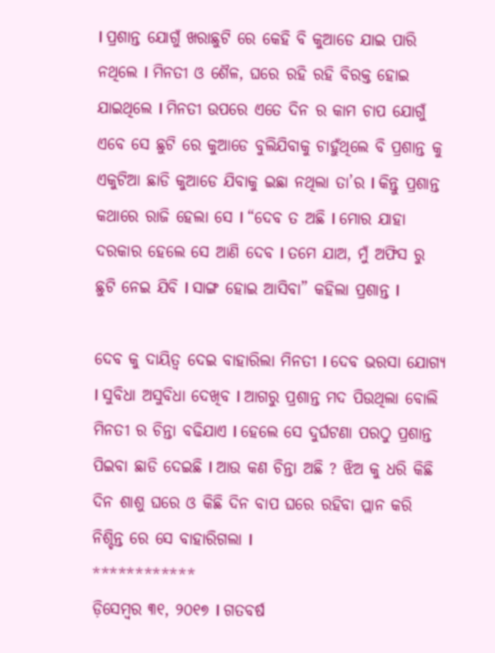I ପ୍ରଶାନ୍ତ ଯୋଗୁଁ ଖରାଛୁଟି ରେ କେହି ବି କୁଆଡେ ଯାଇ ପାରି ନଥିଲେ I ମିନତୀ ଓ ଶୈଳ, ଘରେ ରହି ରହି ବିରକ୍ତ ହୋଇ ଯାଇଥିଲେ I ମିନତୀ ଉପରେ ଏତେ ଦିନ ର କାମ ଚାପ ଯୋଗୁଁ ଏବେ ସେ ଛୁଟି ରେ କୁଆଡେ ବୁଲିଯିବାକୁ ଚାହୁଁଥିଲେ ବି ପ୍ରଶାନ୍ତ କୁ ଏକୁଟିଆ ଛାଡି କୁଆଡେ ଯିବାକୁ ଇଛା ନଥିଲା ତା’ର I କିନ୍ତୁ ପ୍ରଶାନ୍ତ କଥାରେ ରାଜି ହେଲା ସେ I “ଦେବ ତ ଅଛି I ମୋର ଯାହା ଦରକାର ହେଲେ ସେ ଆଣି ଦେବ I ତମେ ଯାଅ, ମୁଁ ଅଫିସ ରୁ ଛୁଟି ନେଇ ଯିବି I ସାଙ୍ଗ ହୋଇ ଆସିବା” କହିଲା ପ୍ରଶାନ୍ତ I

ଦେବ କୁ ଦାୟିତ୍ୱ ଦେଇ ବାହାରିଲା ମିନତୀ I ଦେବ ଭରସା ଯୋଗ୍ୟ I ସୁବିଧା ଅସୁବିଧା ଦେଖିବ I ଆଗରୁ ପ୍ରଶାନ୍ତ ମଦ ପିଉଥିଲା ବୋଲି ମିନତୀ ର ଚିନ୍ତା ବଢିଯାଏ I ହେଲେ ସେ ଦୁର୍ଘଟଣା ପରଠୁ ପ୍ରଶାନ୍ତ ପିଇବା ଛାଡି ଦେଇଛି I ଆଉ କଣ ଚିନ୍ତା ଅଛି ? ଝିଅ କୁ ଧରି କିଛି ଦିନ ଶାଶୁ ଘରେ ଓ କିଛି ଦିନ ବାପ ଘରେ ରହିବା ପ୍ଲାନ କରି ନିଶ୍ଚିନ୍ତ ରେ ସେ ବାହାରିଗଲା I
************
ଡ଼ିସେମ୍ବର ୩୧, ୨୦୧୭ I ଗତବର୍ଷ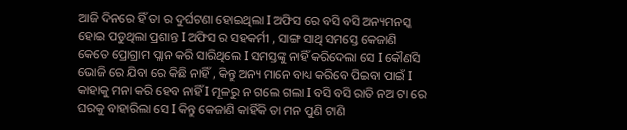ଆଜି ଦିନରେ ହିଁ ତା ର ଦୁର୍ଘଟଣା ହୋଇଥିଲା I ଅଫିସ ରେ ବସି ବସି ଅନ୍ୟମନସ୍କ ହୋଇ ପଡୁଥିଲା ପ୍ରଶାନ୍ତ I ଅଫିସ ର ସହକର୍ମୀ , ସାଙ୍ଗ ସାଥି ସମସ୍ତେ କେଜାଣି କେତେ ପ୍ରୋଗ୍ରାମ ପ୍ଲାନ କରି ସାରିଥିଲେ I ସମସ୍ତଙ୍କୁ ନାହିଁ କରିଦେଲା ସେ I କୌଣସି ଭୋଜି ରେ ଯିବା ରେ କିଛି ନାହିଁ , କିନ୍ତୁ ଅନ୍ୟ ମାନେ ବାଧ୍ୟ କରିବେ ପିଇବା ପାଇଁ I କାହାକୁ ମନା କରି ହେବ ନାହିଁ I ମୂଳରୁ ନ ଗଲେ ଗଲା I ବସି ବସି ରାତି ନଅ ଟା ରେ ଘରକୁ ବାହାରିଲା ସେ I କିନ୍ତୁ କେଜାଣି କାହିଁକି ତା ମନ ପୁଣି ଟାଣି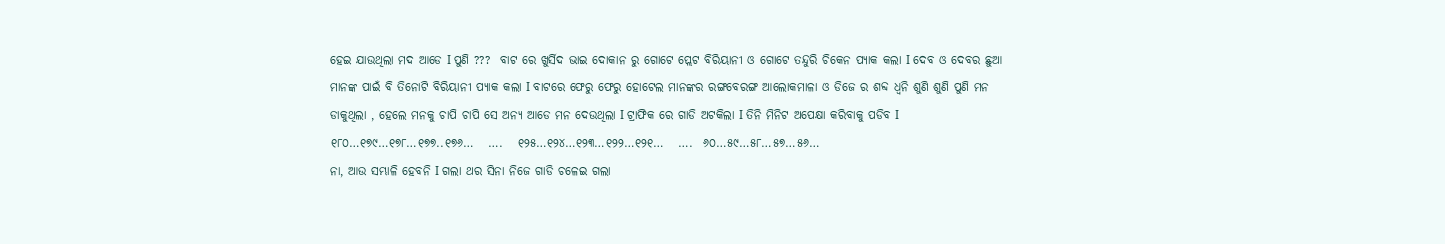ହେଇ ଯାଉଥିଲା ମଦ ଆଡେ I ପୁଣି ???  ବାଟ ରେ ଖୁର୍ସିଦ ଭାଇ ଦୋକାନ ରୁ ଗୋଟେ ପ୍ଲେଟ ବିରିୟାନୀ ଓ ଗୋଟେ ତନ୍ଦୁରି ଚିକେନ ପ୍ୟାକ କଲା I ଦେବ ଓ ଦେବର ଛୁଆ ମାନଙ୍କ ପାଇଁ ବି ତିନୋଟି ବିରିୟାନୀ ପ୍ୟାକ କଲା I ବାଟରେ ଫେରୁ ଫେରୁ ହୋଟେଲ ମାନଙ୍କର ରଙ୍ଗବେରଙ୍ଗ ଆଲୋକମାଳା ଓ ଡିଜେ ର ଶବ୍ଦ ଧ୍ୱନି ଶୁଣି ଶୁଣି ପୁଣି ମନ ଡାକୁଥିଲା , ହେଲେ ମନକୁ ଚାପି ଚାପି ସେ ଅନ୍ୟ ଆଡେ ମନ ଦେଉଥିଲା I ଟ୍ରାଫିକ ରେ ଗାଡି ଅଟକିଲା I ତିନି ମିନିଟ ଅପେକ୍ଷା କରିବାକୁ ପଡିବ I ୧୮୦…୧୭୯…୧୭୮…୧୭୭..୧୭୬…   ….   ୧୨୫…୧୨୪…୧୨୩…୧୨୨…୧୨୧…   ….  ୬୦…୫୯…୫୮…୫୭…୫୬…
ନା, ଆଉ ସମ୍ଭାଳି ହେବନି I ଗଲା ଥର ସିନା ନିଜେ ଗାଡି ଚଳେଇ ଗଲା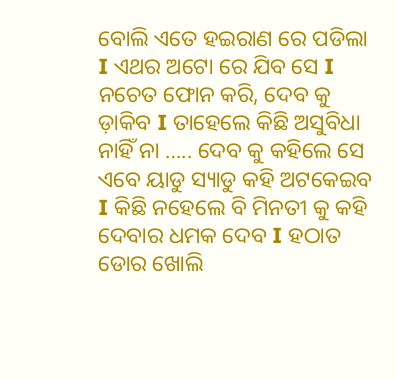ବୋଲି ଏତେ ହଇରାଣ ରେ ପଡିଲା I ଏଥର ଅଟୋ ରେ ଯିବ ସେ I ନଚେତ ଫୋନ କରି, ଦେବ କୁ ଡ଼ାକିବ I ତାହେଲେ କିଛି ଅସୁବିଧା ନାହିଁ ନା ….. ଦେବ କୁ କହିଲେ ସେ ଏବେ ୟାଡୁ ସ୍ୟାଡୁ କହି ଅଟକେଇବ I କିଛି ନହେଲେ ବି ମିନତୀ କୁ କହି ଦେବାର ଧମକ ଦେବ I ହଠାତ ଡୋର ଖୋଲି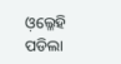ଓ଼ଲ୍ଳେହି ପଡିଲା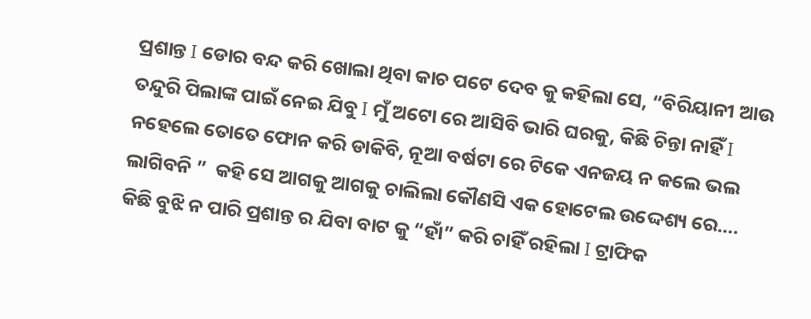ପ୍ରଶାନ୍ତ I ଡୋର ବନ୍ଦ କରି ଖୋଲା ଥିବା କାଚ ପଟେ ଦେବ କୁ କହିଲା ସେ, “ବିରିୟାନୀ ଆଉ ତନ୍ଦୁରି ପିଲାଙ୍କ ପାଇଁ ନେଇ ଯିବୁ I ମୁଁ ଅଟୋ ରେ ଆସିବି ଭାରି ଘରକୁ, କିଛି ଚିନ୍ତା ନାହିଁ I ନହେଲେ ତୋତେ ଫୋନ କରି ଡାକିବି, ନୂଆ ବର୍ଷଟା ରେ ଟିକେ ଏନଜୟ ନ କଲେ ଭଲ ଲାଗିବନି ”  କହି ସେ ଆଗକୁ ଆଗକୁ ଚାଲିଲା କୌଣସି ଏକ ହୋଟେଲ ଉଦ୍ଦେଶ୍ୟ ରେ….
କିଛି ବୁଝି ନ ପାରି ପ୍ରଶାନ୍ତ ର ଯିବା ବାଟ କୁ “ହାଁ” କରି ଚାହିଁ ରହିଲା I ଟ୍ରାଫିକ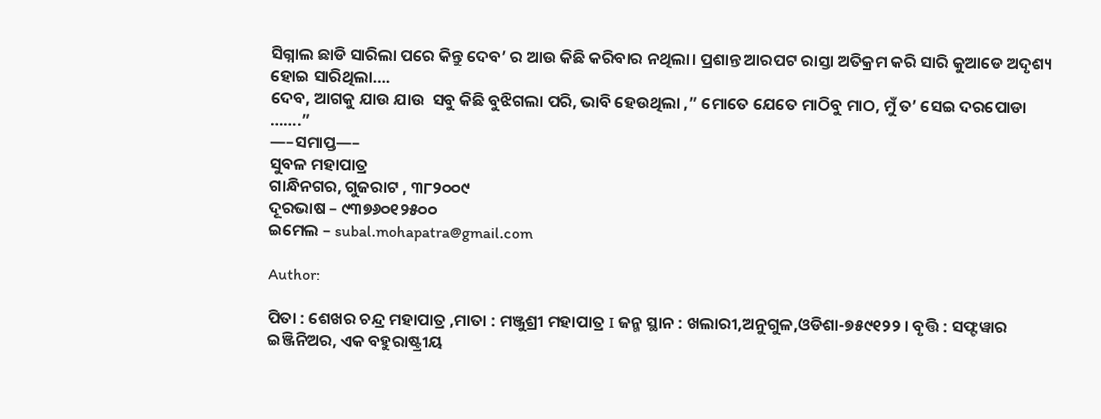ସିଗ୍ନାଲ ଛାଡି ସାରିଲା ପରେ କିନ୍ତୁ ଦେବ’ ର ଆଉ କିଛି କରିବାର ନଥିଲା। ପ୍ରଶାନ୍ତ ଆରପଟ ରାସ୍ତା ଅତିକ୍ରମ କରି ସାରି କୁଆଡେ ଅଦୃଶ୍ୟ ହୋଇ ସାରିଥିଲା….
ଦେବ, ଆଗକୁ ଯାଉ ଯାଉ  ସବୁ କିଛି ବୁଝିଗଲା ପରି, ଭାବି ହେଉଥିଲା ,” ମୋତେ ଯେତେ ମାଠିବୁ ମାଠ, ମୁଁ ତ’ ସେଇ ଦରପୋଡା …….”
—–ସମାପ୍ତ—–
ସୁବଳ ମହାପାତ୍ର
ଗାନ୍ଧିନଗର, ଗୁଜରାଟ , ୩୮୨୦୦୯
ଦୂରଭାଷ – ୯୩୭୬୦୧୨୫୦୦
ଇମେଲ – subal.mohapatra@gmail.com

Author:

ପିତା : ଶେଖର ଚନ୍ଦ୍ର ମହାପାତ୍ର ,ମାତା : ମଞ୍ଜୁଶ୍ରୀ ମହାପାତ୍ର I ଜନ୍ମ ସ୍ଥାନ : ଖଲାରୀ,ଅନୁଗୁଳ,ଓଡିଶା-୭୫୯୧୨୨ । ବୃତ୍ତି : ସଫ୍ଟୱାର ଇଞ୍ଜିନିଅର, ଏକ ବହୁରାଷ୍ଟ୍ରୀୟ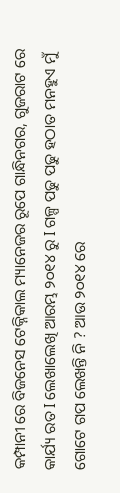କମ୍ପାନୀ ରେ ବିଜନେସ ଟେକ୍ନିକାଲ ମ୍ୟାନେଜର ରୂପେ ଗାନ୍ଧିନଗର, ଗୁଜରାଟ ରେ କାର୍ଯ୍ୟ ରତ I ଲେଖାଲେଖି ଆରମ୍ଭ ୨୦୧୪ ରୁ I ଗଳ୍ପ ପଢୁ ପଢୁ ହଠାତ ମନହୁଏ ମୁଁ ଗୋଟେ ଗପ ଲେଖନ୍ତି ନି ? ଆଉ ୨୦୧୪ ରେ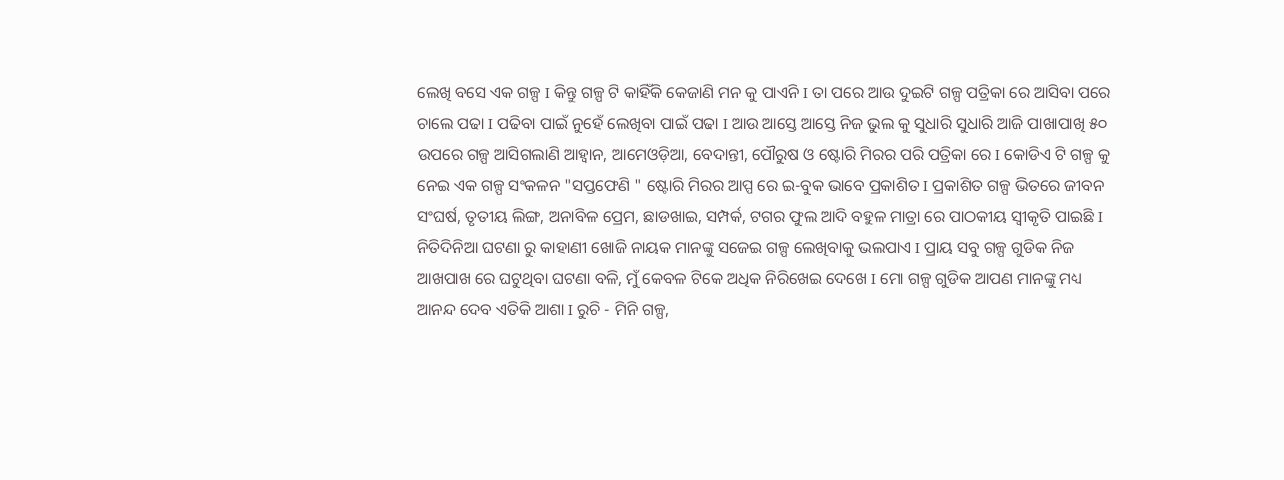ଲେଖି ବସେ ଏକ ଗଳ୍ପ I କିନ୍ତୁ ଗଳ୍ପ ଟି କାହିଁକି କେଜାଣି ମନ କୁ ପାଏନି I ତା ପରେ ଆଉ ଦୁଇଟି ଗଳ୍ପ ପତ୍ରିକା ରେ ଆସିବା ପରେ ଚାଲେ ପଢା I ପଢିବା ପାଇଁ ନୁହେଁ ଲେଖିବା ପାଇଁ ପଢା I ଆଉ ଆସ୍ତେ ଆସ୍ତେ ନିଜ ଭୁଲ କୁ ସୁଧାରି ସୁଧାରି ଆଜି ପାଖାପାଖି ୫୦ ଉପରେ ଗଳ୍ପ ଆସିଗଲାଣି ଆହ୍ବାନ, ଆମେଓଡ଼ିଆ, ବେଦାନ୍ତୀ, ପୌରୁଷ ଓ ଷ୍ଟୋରି ମିରର ପରି ପତ୍ରିକା ରେ I କୋଡିଏ ଟି ଗଳ୍ପ କୁ ନେଇ ଏକ ଗଳ୍ପ ସଂକଳନ "ସପ୍ତଫେଣି " ଷ୍ଟୋରି ମିରର ଆପ୍ପ ରେ ଇ-ବୁକ ଭାବେ ପ୍ରକାଶିତ I ପ୍ରକାଶିତ ଗଳ୍ପ ଭିତରେ ଜୀବନ ସଂଘର୍ଷ, ତୃତୀୟ ଲିଙ୍ଗ, ଅନାବିଳ ପ୍ରେମ, ଛାଡଖାଇ, ସମ୍ପର୍କ, ଟଗର ଫୁଲ ଆଦି ବହୁଳ ମାତ୍ରା ରେ ପାଠକୀୟ ସ୍ୱୀକୃତି ପାଇଛି I ନିତିଦିନିଆ ଘଟଣା ରୁ କାହାଣୀ ଖୋଜି ନାୟକ ମାନଙ୍କୁ ସଜେଇ ଗଳ୍ପ ଲେଖିବାକୁ ଭଲପାଏ I ପ୍ରାୟ ସବୁ ଗଳ୍ପ ଗୁଡିକ ନିଜ ଆଖପାଖ ରେ ଘଟୁଥିବା ଘଟଣା ବଳି, ମୁଁ କେବଳ ଟିକେ ଅଧିକ ନିରିଖେଇ ଦେଖେ I ମୋ ଗଳ୍ପ ଗୁଡିକ ଆପଣ ମାନଙ୍କୁ ମଧ୍ୟ ଆନନ୍ଦ ଦେବ ଏତିକି ଆଶା I ରୁଚି - ମିନି ଗଳ୍ପ,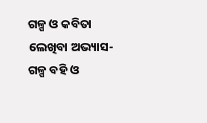ଗଳ୍ପ ଓ କବିତା ଲେଖିବା ଅଭ୍ୟାସ-ଗଳ୍ପ ବହି ଓ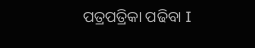ପତ୍ରପତ୍ରିକା ପଢିବା I